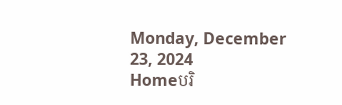Monday, December 23, 2024
Homeបរិ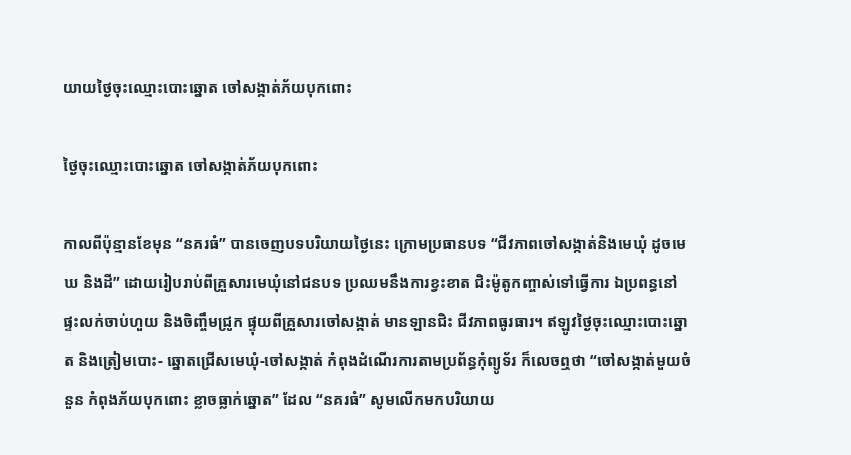យាយថ្ងៃចុះឈ្មោះបោះឆ្នោត ចៅសង្កាត់ភ័យបុកពោះ

ថ្ងៃចុះឈ្មោះបោះឆ្នោត ចៅសង្កាត់ភ័យបុកពោះ

កាលពីប៉ុន្មានខែមុន “នគរធំ” បានចេញបទបរិយាយថ្ងៃនេះ ក្រោមប្រធានបទ “ជីវភាពចៅសង្កាត់និងមេឃុំ ដូចមេឃ និងដី” ដោយរៀបរាប់ពីគ្រួសារមេឃុំនៅជនបទ ប្រឈមនឹងការខ្វះខាត ជិះម៉ូតូកញ្ចាស់ទៅធ្វើការ ឯប្រពន្ធនៅផ្ទះលក់ចាប់ហួយ និងចិញ្ចឹមជ្រូក ផ្ទុយពីគ្រួសារចៅសង្កាត់ មានឡានជិះ ជីវភាពធូរធារ។ ឥឡូវថ្ងៃចុះឈ្មោះបោះឆ្នោត និងត្រៀមបោះ- ឆ្នោតជ្រើសមេឃុំ-ចៅសង្កាត់ កំពុងដំណើរការតាមប្រព័ន្ធកុំព្យូទ័រ ក៏លេចឮថា “ចៅសង្កាត់មួយចំនួន កំពុងភ័យបុកពោះ ខ្លាចធ្លាក់ឆ្នោត” ដែល “នគរធំ” សូមលើកមកបរិយាយ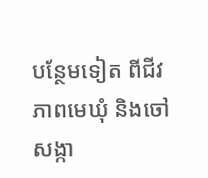បន្ថែមទៀត ពីជីវភាពមេឃុំ និងចៅសង្កា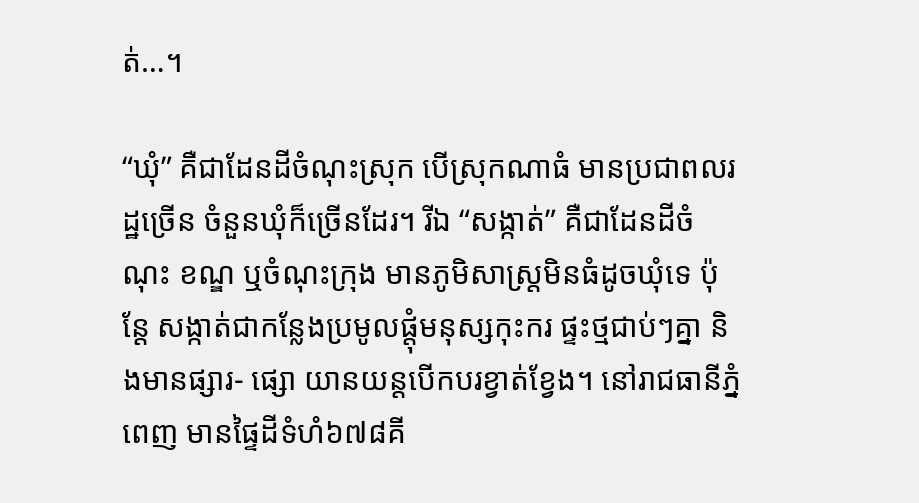ត់…។

“ឃុំ” គឺជាដែនដីចំណុះស្រុក បើស្រុកណាធំ មានប្រជាពលរដ្ឋច្រើន ចំនួនឃុំក៏ច្រើនដែរ។ រីឯ “សង្កាត់” គឺជាដែនដីចំណុះ ខណ្ឌ ឬចំណុះក្រុង មានភូមិសាស្ត្រមិនធំដូចឃុំទេ ប៉ុន្តែ សង្កាត់ជាកន្លែងប្រមូលផ្តុំមនុស្សកុះករ ផ្ទះថ្មជាប់ៗគ្នា និងមានផ្សារ- ផ្សោ យានយន្តបើកបរខ្វាត់ខ្វែង។ នៅរាជធានីភ្នំពេញ មានផ្ទៃដីទំហំ៦៧៨គី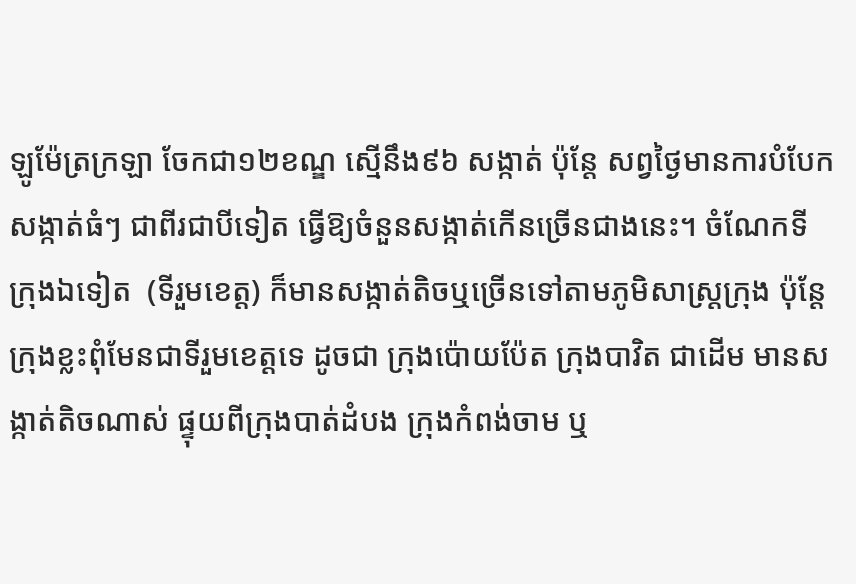ឡូម៉ែត្រក្រឡា ចែកជា១២ខណ្ឌ ស្មើនឹង៩៦ សង្កាត់ ប៉ុន្តែ សព្វថ្ងៃមានការបំបែកសង្កាត់ធំៗ ជាពីរជាបីទៀត ធ្វើឱ្យចំនួនសង្កាត់កើនច្រើនជាងនេះ។ ចំណែកទីក្រុងឯទៀត  (ទីរួមខេត្ត) ក៏មានសង្កាត់តិចឬច្រើនទៅតាមភូមិសាស្ត្រក្រុង ប៉ុន្តែ ក្រុងខ្លះពុំមែនជាទីរួមខេត្តទេ ដូចជា ក្រុងប៉ោយប៉ែត ក្រុងបាវិត ជាដើម មានសង្កាត់តិចណាស់ ផ្ទុយពីក្រុងបាត់ដំបង ក្រុងកំពង់ចាម ឬ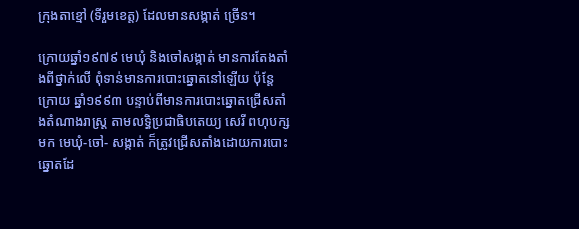ក្រុងតាខ្មៅ (ទីរួមខេត្ត) ដែលមានសង្កាត់ ច្រើន។

ក្រោយឆ្នាំ១៩៧៩ មេឃុំ និងចៅសង្កាត់ មានការតែងតាំងពីថ្នាក់លើ ពុំទាន់មានការបោះឆ្នោតនៅឡើយ ប៉ុន្តែ ក្រោយ ឆ្នាំ១៩៩៣ បន្ទាប់ពីមានការបោះឆ្នោតជ្រើសតាំងតំណាងរាស្ត្រ តាមលទ្ធិប្រជាធិបតេយ្យ សេរី ពហុបក្សមក មេឃុំ-ចៅ- សង្កាត់ ក៏ត្រូវជ្រើសតាំងដោយការបោះឆ្នោតដែ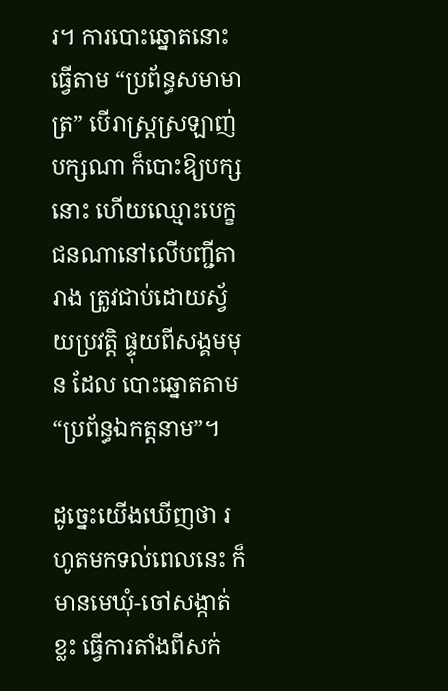រ។ ការបោះឆ្នោតនោះ ធ្វើតាម “ប្រព័ន្ធសមាមាត្រ” បើរាស្ត្រស្រឡាញ់ បក្សណា ក៏បោះឱ្យបក្សនោះ ហើយឈ្មោះបេក្ខជនណានៅលើបញ្ជីតារាង ត្រូវជាប់ដោយស្វ័យប្រវត្តិ ផ្ទុយពីសង្គមមុន ដែល បោះឆ្នោតតាម “ប្រព័ន្ធឯកត្តនាម”។

ដូច្នេះយើងឃើញថា រហូតមកទល់ពេលនេះ ក៏មានមេឃុំ-ចៅសង្កាត់ខ្លះ ធ្វើការតាំងពីសក់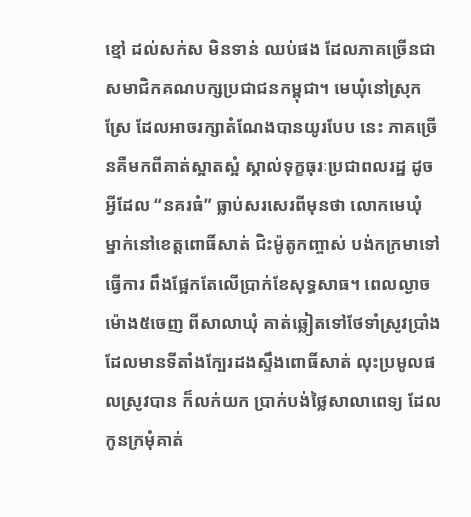ខ្មៅ ដល់សក់ស មិនទាន់ ឈប់ផង ដែលភាគច្រើនជាសមាជិកគណបក្សប្រជាជនកម្ពុជា។ មេឃុំនៅស្រុកស្រែ ដែលអាចរក្សាតំណែងបានយូរបែប នេះ ភាគច្រើនគឺមកពីគាត់ស្អាតស្អំ ស្គាល់ទុក្ខធុរៈប្រជាពលរដ្ឋ ដូចអ្វីដែល “នគរធំ” ធ្លាប់សរសេរពីមុនថា លោកមេឃុំ ម្នាក់នៅខេត្តពោធិ៍សាត់ ជិះម៉ូតូកញ្ចាស់ បង់កក្រមាទៅធ្វើការ ពឹងផ្អែកតែលើប្រាក់ខែសុទ្ធសាធ។ ពេលល្ងាចម៉ោង៥ចេញ ពីសាលាឃុំ គាត់ឆ្លៀតទៅថែទាំស្រូវប្រាំង ដែលមានទីតាំងក្បែរដងស្ទឹងពោធិ៍សាត់ លុះប្រមូលផលស្រូវបាន ក៏លក់យក ប្រាក់បង់ថ្លៃសាលាពេទ្យ ដែលកូនក្រមុំគាត់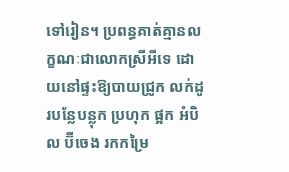ទៅរៀន។ ប្រពន្ធគាត់គ្មានលក្ខណៈជាលោកស្រីអីទេ ដោយនៅផ្ទះឱ្យបាយជ្រូក លក់ដូរបន្លែបន្លុក ប្រហុក ផ្អក អំបិល ប៊ីចេង រកកម្រៃ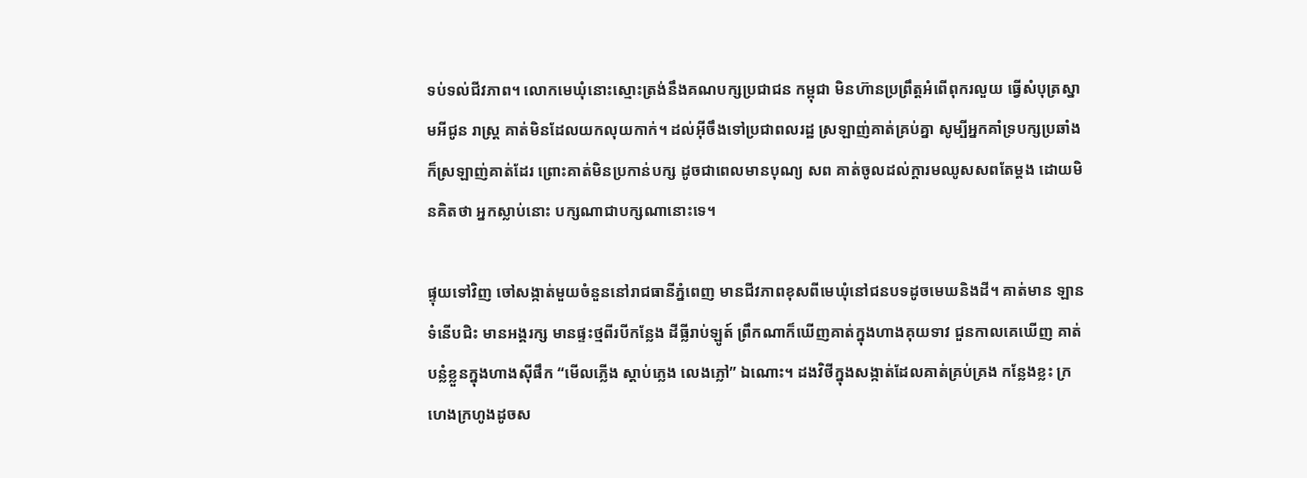ទប់ទល់ជីវភាព។ លោកមេឃុំនោះស្មោះត្រង់នឹងគណបក្សប្រជាជន កម្ពុជា មិនហ៊ានប្រព្រឹត្តអំពើពុករលួយ ធ្វើសំបុត្រស្នាមអីជូន រាស្ត្រ គាត់មិនដែលយកលុយកាក់។ ដល់អ៊ីចឹងទៅប្រជាពលរដ្ឋ ស្រឡាញ់គាត់គ្រប់គ្នា សូម្បីអ្នកគាំទ្របក្សប្រឆាំង ក៏ស្រឡាញ់គាត់ដែរ ព្រោះគាត់មិនប្រកាន់បក្ស ដូចជាពេលមានបុណ្យ សព គាត់ចូលដល់ក្តារមឈូសសពតែម្តង ដោយមិនគិតថា អ្នកស្លាប់នោះ បក្សណាជាបក្សណានោះទេ។

ផ្ទុយទៅវិញ ចៅសង្កាត់មួយចំនួននៅរាជធានីភ្នំពេញ មានជីវភាពខុសពីមេឃុំនៅជនបទដូចមេឃនិងដី។ គាត់មាន ឡានទំនើបជិះ មានអង្គរក្ស មានផ្ទះថ្មពីរបីកន្លែង ដីធ្លីរាប់ឡូត៍ ព្រឹកណាក៏ឃើញគាត់ក្នុងហាងគុយទាវ ជួនកាលគេឃើញ គាត់បន្លំខ្លួនក្នុងហាងស៊ីផឹក “មើលភ្លើង ស្តាប់ភ្លេង លេងភ្លៅ” ឯណោះ។ ដងវិថីក្នុងសង្កាត់ដែលគាត់គ្រប់គ្រង កន្លែងខ្លះ ក្រហេងក្រហូងដូចស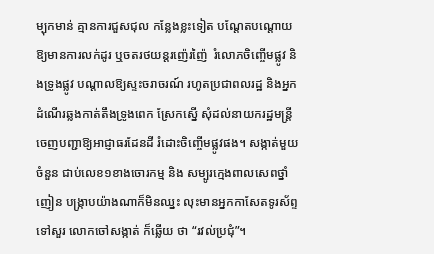ម្បុកមាន់ គ្មានការជួសជុល កន្លែងខ្លះទៀត បណ្តែតបណ្តោយឱ្យមានការលក់ដូរ ឬចតរថយន្តរញ៉េរញ៉ៃ  រំលោភចិញ្ចើមផ្លូវ និងទ្រូងផ្លូវ បណ្តាលឱ្យស្ទះចរាចរណ៍ រហូតប្រជាពលរដ្ឋ និងអ្នកដំណើរឆ្លងកាត់តឹងទ្រូងពេក ស្រែកស្នើ សុំដល់នាយករដ្ឋមន្ត្រីចេញបញ្ជាឱ្យអាជ្ញាធរដែនដី រំដោះចិញ្ចើមផ្លូវផង។ សង្កាត់មួយចំនួន ជាប់លេខ១ខាងចោរកម្ម និង សម្បូរក្មេងពាលសេពថ្នាំញៀន បង្ក្រាបយ៉ាងណាក៏មិនឈ្នះ លុះមានអ្នកកាសែតទូរស័ព្ទទៅសួរ លោកចៅសង្កាត់ ក៏ឆ្លើយ ថា “រវល់ប្រជុំ”។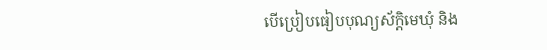បើប្រៀបធៀបបុណ្យស័ក្តិមេឃុំ និង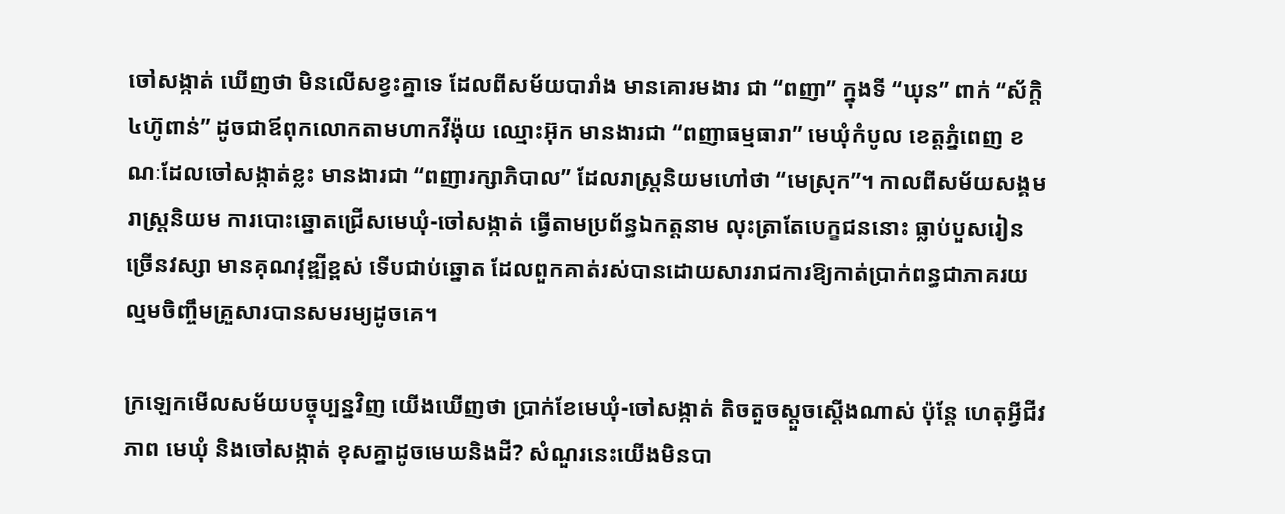ចៅសង្កាត់ ឃើញថា មិនលើសខ្វះគ្នាទេ ដែលពីសម័យបារាំង មានគោរមងារ ជា “ពញា” ក្នុងទី “ឃុន” ពាក់ “ស័ក្តិ៤ហ៊ូពាន់” ដូចជាឪពុកលោកតាមហាកវីង៉ុយ ឈ្មោះអ៊ុក មានងារជា “ពញាធម្មធារា” មេឃុំកំបូល ខេត្តភ្នំពេញ ខណៈដែលចៅសង្កាត់ខ្លះ មានងារជា “ពញារក្សាភិបាល” ដែលរាស្ត្រនិយមហៅថា “មេស្រុក”។ កាលពីសម័យសង្គមរាស្ត្រនិយម ការបោះឆ្នោតជ្រើសមេឃុំ-ចៅសង្កាត់ ធ្វើតាមប្រព័ន្ធឯកត្តនាម លុះត្រាតែបេក្ខជននោះ ធ្លាប់បួសរៀនច្រើនវស្សា មានគុណវុឌ្ឍីខ្ពស់ ទើបជាប់ឆ្នោត ដែលពួកគាត់រស់បានដោយសាររាជការឱ្យកាត់ប្រាក់ពន្ធជាភាគរយ ល្មមចិញ្ចឹមគ្រួសារបានសមរម្យដូចគេ។

ក្រឡេកមើលសម័យបច្ចុប្បន្នវិញ យើងឃើញថា ប្រាក់ខែមេឃុំ-ចៅសង្កាត់ តិចតួចស្តួចស្តើងណាស់ ប៉ុន្តែ ហេតុអ្វីជីវភាព មេឃុំ និងចៅសង្កាត់ ខុសគ្នាដូចមេឃនិងដី? សំណួរនេះយើងមិនបា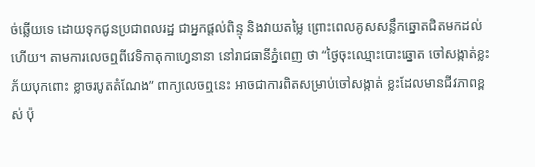ច់ឆ្លើយទេ ដោយទុកជូនប្រជាពលរដ្ឋ ជាអ្នកផ្តល់ពិន្ទុ និងវាយតម្លៃ ព្រោះពេលគូសសន្លឹកឆ្នោតជិតមកដល់ហើយ។ តាមការលេចឮពីវេទិកាតុកាហ្វេនានា នៅរាជធានីភ្នំពេញ ថា “ថ្ងៃចុះឈ្មោះបោះឆ្នោត ចៅសង្កាត់ខ្លះភ័យបុកពោះ ខ្លាចរបូតតំណែង” ពាក្យលេចឮនេះ អាចជាការពិតសម្រាប់ចៅសង្កាត់ ខ្លះដែលមានជីវភាពខ្ពស់ ប៉ុ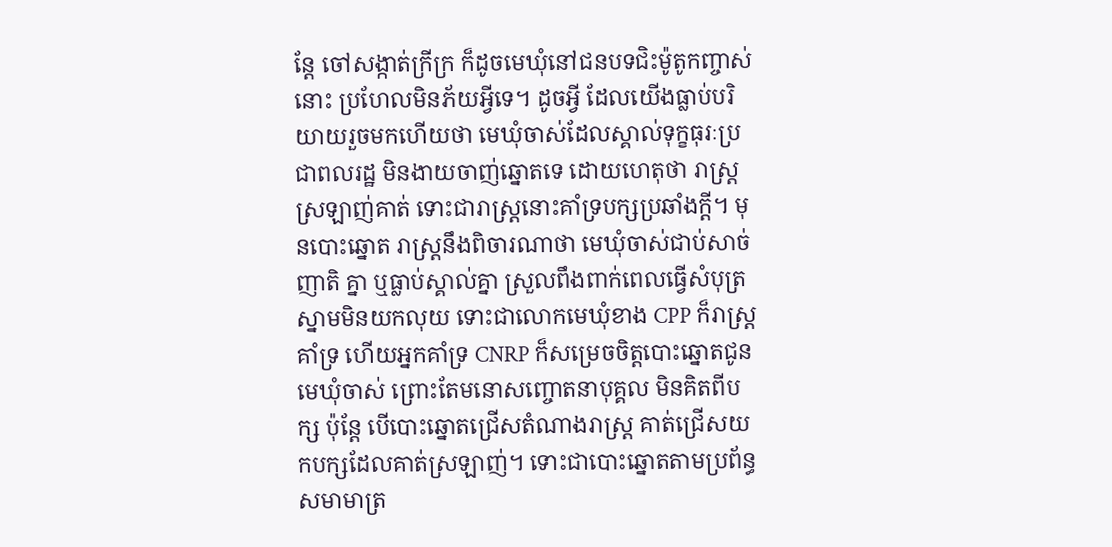ន្តែ ចៅសង្កាត់ក្រីក្រ ក៏ដូចមេឃុំនៅជនបទជិះម៉ូតូកញ្ចាស់នោះ ប្រហែលមិនភ័យអ្វីទេ។ ដូចអ្វី ដែលយើងធ្លាប់បរិយាយរួចមកហើយថា មេឃុំចាស់ដែលស្គាល់ទុក្ខធុរៈប្រជាពលរដ្ឋ មិនងាយចាញ់ឆ្នោតទេ ដោយហេតុថា រាស្ត្រស្រឡាញ់គាត់ ទោះជារាស្ត្រនោះគាំទ្របក្សប្រឆាំងក្តី។ មុនបោះឆ្នោត រាស្ត្រនឹងពិចារណាថា មេឃុំចាស់ជាប់សាច់ញាតិ គ្នា ឬធ្លាប់ស្គាល់គ្នា ស្រួលពឹងពាក់ពេលធ្វើសំបុត្រស្នាមមិនយកលុយ ទោះជាលោកមេឃុំខាង CPP ក៏រាស្ត្រគាំទ្រ ហើយអ្នកគាំទ្រ CNRP ក៏សម្រេចចិត្តបោះឆ្នោតជូនមេឃុំចាស់ ព្រោះតែមនោសញ្ចោតនាបុគ្គល មិនគិតពីបក្ស ប៉ុន្តែ បើបោះឆ្នោតជ្រើសតំណាងរាស្ត្រ គាត់ជ្រើសយកបក្សដែលគាត់ស្រឡាញ់។ ទោះជាបោះឆ្នោតតាមប្រព័ន្ធសមាមាត្រ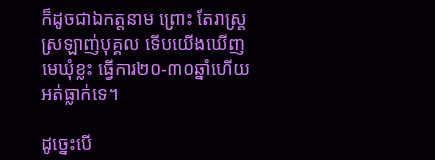ក៏ដូចជាឯកត្តនាម ព្រោះ តែរាស្ត្រស្រឡាញ់បុគ្គល ទើបយើងឃើញមេឃុំខ្លះ ធ្វើការ២០-៣០ឆ្នាំហើយ អត់ធ្លាក់ទេ។

ដូច្នេះបើ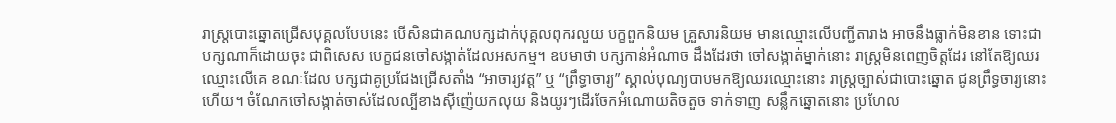រាស្ត្របោះឆ្នោតជ្រើសបុគ្គលបែបនេះ បើសិនជាគណបក្សដាក់បុគ្គលពុករលួយ បក្ខពួកនិយម គ្រួសារនិយម មានឈ្មោះលើបញ្ជីតារាង អាចនឹងធ្លាក់មិនខាន ទោះជាបក្សណាក៏ដោយចុះ ជាពិសេស បេក្ខជនចៅសង្កាត់ដែលអសកម្ម។ ឧបមាថា បក្សកាន់អំណាច ដឹងដែរថា ចៅសង្កាត់ម្នាក់នោះ រាស្ត្រមិនពេញចិត្តដែរ នៅតែឱ្យឈរឈ្មោះលើគេ ខណៈដែល បក្សជាគូប្រជែងជ្រើសតាំង “អាចារ្យវត្ត” ឬ “ព្រឹទ្ធាចារ្យ” ស្គាល់បុណ្យបាបមកឱ្យឈរឈ្មោះនោះ រាស្ត្រច្បាស់ជាបោះឆ្នោត ជូនព្រឹទ្ធចារ្យនោះហើយ។ ចំណែកចៅសង្កាត់ចាស់ដែលល្បីខាងស៊ីញ៉េយកលុយ និងយូរៗដើរចែកអំណោយតិចតួច ទាក់ទាញ សន្លឹកឆ្នោតនោះ ប្រហែល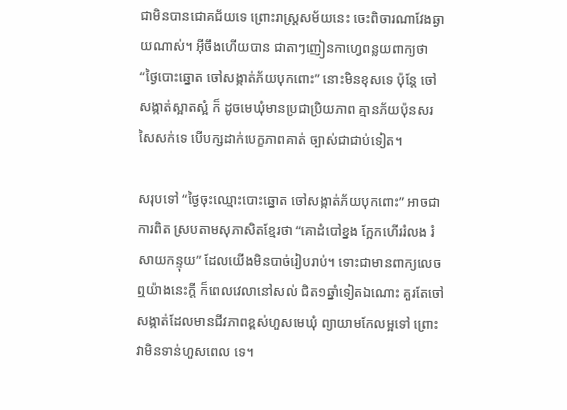ជាមិនបានជោគជ័យទេ ព្រោះរាស្ត្រសម័យនេះ ចេះពិចារណាវែងឆ្ងាយណាស់។ អ៊ីចឹងហើយបាន ជាតាៗញៀនកាហ្វេពន្លយពាក្យថា “ថ្ងៃបោះឆ្នោត ចៅសង្កាត់ភ័យបុកពោះ” នោះមិនខុសទេ ប៉ុន្តែ ចៅសង្កាត់ស្អាតស្អំ ក៏ ដូចមេឃុំមានប្រជាប្រិយភាព គ្មានភ័យប៉ុនសរសៃសក់ទេ បើបក្សដាក់បេក្ខភាពគាត់ ច្បាស់ជាជាប់ទៀត។

សរុបទៅ “ថ្ងៃចុះឈ្មោះបោះឆ្នោត ចៅសង្កាត់ភ័យបុកពោះ” អាចជាការពិត ស្របតាមសុភាសិតខ្មែរថា “គោដំបៅខ្នង ក្អែកហើររំលង រំសាយកន្ទុយ” ដែលយើងមិនបាច់រៀបរាប់។ ទោះជាមានពាក្យលេចឮយ៉ាងនេះក្តី ក៏ពេលវេលានៅសល់ ជិត១ឆ្នាំទៀតឯណោះ គួរតែចៅសង្កាត់ដែលមានជីវភាពខ្ពស់ហួសមេឃុំ ព្យាយាមកែលម្អទៅ ព្រោះវាមិនទាន់ហួសពេល ទេ។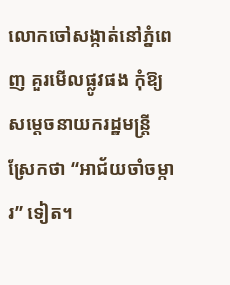លោកចៅសង្កាត់នៅភ្នំពេញ គួរមើលផ្លូវផង កុំឱ្យសម្តេចនាយករដ្ឋមន្ត្រី ស្រែកថា “អាជ័យចាំចម្ការ” ទៀត។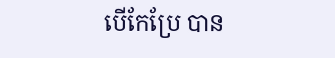បើកែប្រែ បាន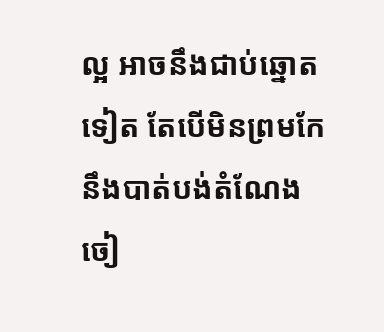ល្អ អាចនឹងជាប់ឆ្នោតទៀត តែបើមិនព្រមកែ នឹងបាត់បង់តំណែង ចៀ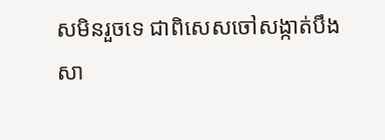សមិនរួចទេ ជាពិសេសចៅសង្កាត់បឹងសា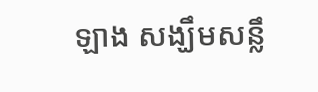ឡាង សង្ឃឹមសន្លឹ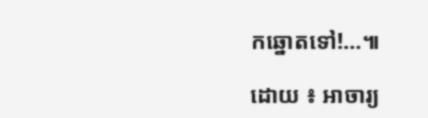កឆ្នោតទៅ!…៕

ដោយ ៖ អាចារ្យ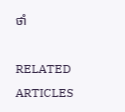ថាំ

RELATED ARTICLES